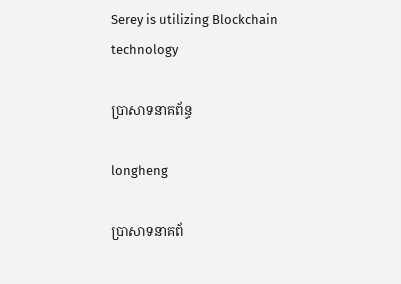Serey is utilizing Blockchain technology

ប្រាសាទនាគព័ន្ធ

longheng

ប្រាសាទនាគព័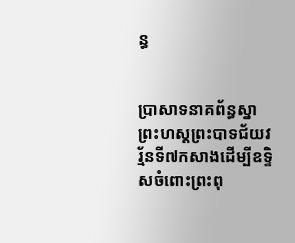ន្ធ


ប្រាសាទនាគព័ន្ធស្នាព្រះហស្ដព្រះបាទជ័យវរ្ម័នទី៧កសាងដើម្បីឧទ្ទិសចំពោះព្រះពុ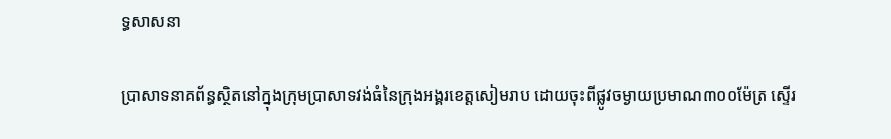ទ្ធសាសនា

ប្រាសាទនាគព័ន្ធស្ថិតនៅក្នុងក្រុមប្រាសាទវង់ធំនៃក្រុងអង្គរខេត្ដសៀមរាប ដោយចុះពីផ្លូវចម្ងាយប្រមាណ៣០០ម៉ែត្រ ស្ទើរ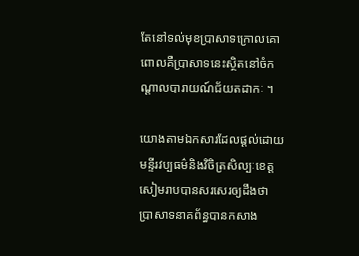តែនៅទល់មុខប្រាសាទក្រោលគោ ពោលគឺប្រាសាទនេះស្ថិតនៅចំកណ្ដាលបារាយណ៍ជ័យតដាកៈ ។

យោងតាមឯកសារដែលផ្ដល់ដោយមន្ទីរវប្បធម៌និងវិចិត្រសិល្បៈខេត្ដសៀមរាបបានសរសេរឲ្យដឹងថា ប្រាសាទនាគព័ន្ធបានកសាង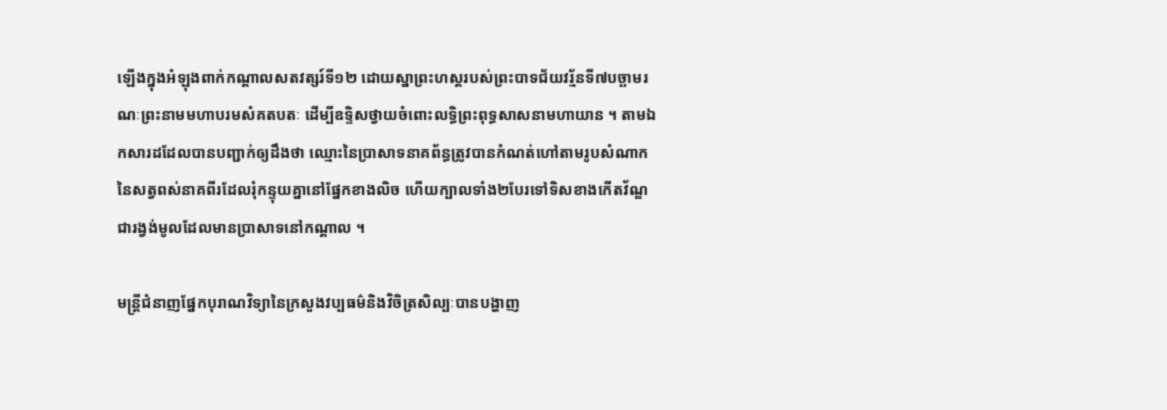ឡើងក្នុងអំឡុងពាក់កណ្ដាលសតវត្សរ៍ទី១២ ដោយស្នាព្រះហស្ដរបស់ព្រះបាទជ័យវរ្ម័នទី៧បច្ឆាមរណៈព្រះនាមមហាបរមសំគតបតៈ ដើម្បីឧទ្ទិសថ្វាយចំពោះលទ្ធិព្រះពុទ្ធសាសនាមហាយាន ។ តាមឯកសារដដែលបានបញ្ជាក់ឲ្យដឹងថា ឈ្មោះនៃប្រាសាទនាគព័ន្ធត្រូវបានកំណត់ហៅតាមរូបសំណាកនៃសត្វពស់នាគពីរដែលរុំកន្ទុយគ្នានៅផ្នែកខាងលិច ហើយក្បាលទាំង២បែរទៅទិសខាងកើតវ័ណ្ឌជារង្វង់មូលដែលមានប្រាសាទនៅកណ្ដាល ។

មន្ដ្រីជំនាញផ្នែកបុរាណវិទ្យានៃក្រសួងវប្បធម៌និងវិចិត្រសិល្បៈបានបង្ហាញ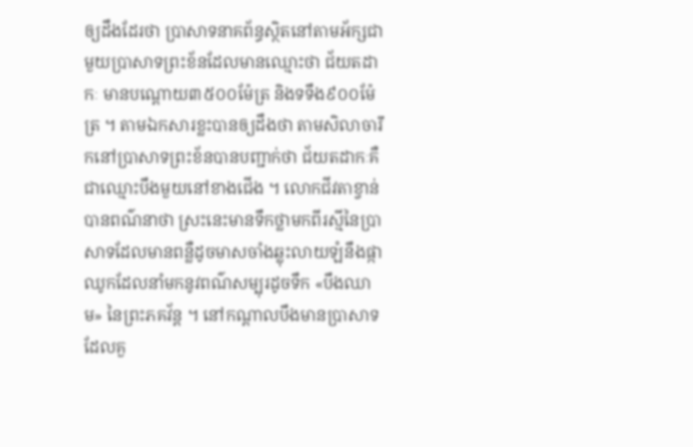ឲ្យដឹងដែរថា ប្រាសាទនាគព័ន្ធស្ថិតនៅតាមអ័ក្សជាមួយប្រាសាទព្រះខ័នដែលមានឈ្មោះថា ជ័យតដាកៈ មានបណ្ដោយ៣៥០០ម៉ែត្រ និងទទឹង៩០០ម៉ែត្រ ។ តាមឯកសារខ្លះបានឲ្យដឹងថា តាមសិលាចារឹកនៅប្រាសាទព្រះខ័នបានបញ្ជាក់ថា ជ័យតដាកៈគឺជាឈ្មោះបឹងមួយនៅខាងជើង ។ លោកជីវតាខ្វាន់បានពណ៌នាថា ស្រះនេះមានទឹកថ្លាមកពីរស្មីនៃប្រាសាទដែលមានពន្លឺដូចមាសចាំងឆ្លុះលាយឡំនឹងផ្កាឈូកដែលនាំមកនូវពណ៌សម្បុរដូចទឹក «បឹងឈាម» នៃព្រះភគវ័ន្ដ ។ នៅកណ្ដាលបឹងមានប្រាសាទដែលគួ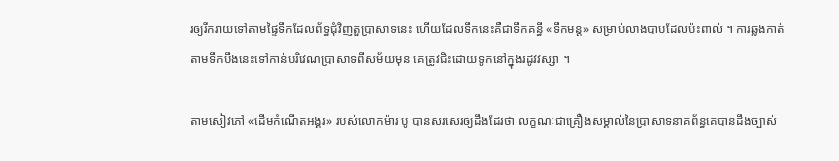រឲ្យរីករាយទៅតាមផ្ទៃទឹកដែលព័ទ្ធជុំវិញតួប្រាសាទនេះ ហើយដែលទឹកនេះគឺជាទឹកគន្ធី «ទឹកមន្ត» សម្រាប់លាងបាបដែលប៉ះពាល់ ។ ការឆ្លងកាត់តាមទឹកបឹងនេះទៅកាន់បរិវេណប្រាសាទពីសម័យមុន គេត្រូវជិះដោយទូកនៅក្នុងរដូវវស្សា ។

តាមសៀវភៅ «ដើមកំណើតអង្គរ» របស់លោកម៉ារ បូ បានសរសេរឲ្យដឹងដែរថា លក្ខណៈជាគ្រឿងសម្គាល់នៃប្រាសាទនាគព័ន្ធគេបានដឹងច្បាស់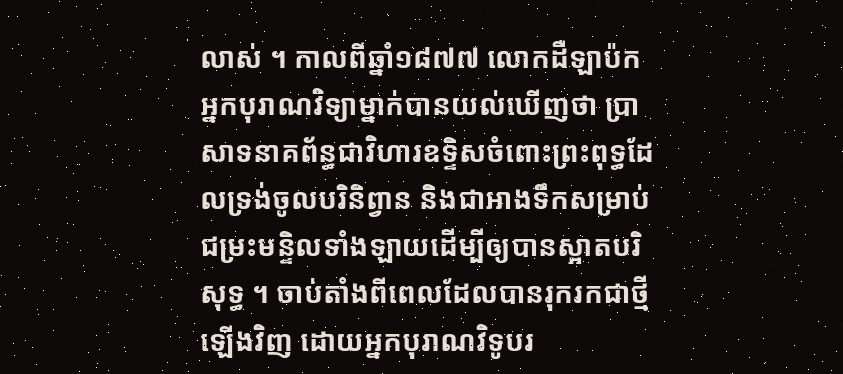លាស់ ។ កាលពីឆ្នាំ១៨៧៧ លោកដឺឡាប៉ក អ្នកបុរាណវិទ្យាម្នាក់បានយល់ឃើញថា ប្រាសាទនាគព័ន្ធជាវិហារឧទ្ទិសចំពោះព្រះពុទ្ធដែលទ្រង់ចូលបរិនិព្វាន និងជាអាងទឹកសម្រាប់ជម្រះមន្ទិលទាំងឡាយដើម្បីឲ្យបានស្អាតបរិសុទ្ធ ។ ចាប់តាំងពីពេលដែលបានរុករកជាថ្មីឡើងវិញ ដោយអ្នកបុរាណវិទូបរ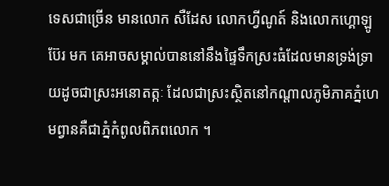ទេសជាច្រើន មានលោក សឺដែស លោកហ្វីណូត៍ និងលោកហ្គោឡូប៊ែរ មក គេអាចសម្គាល់បាននៅនឹងផ្ទៃទឹកស្រះធំដែលមានទ្រង់ទ្រាយដូចជាស្រះអនោតត្កៈ ដែលជាស្រះស្ថិតនៅកណ្ដាលភូមិភាគភ្នំហេមព្វានគឺជាភ្នំកំពូលពិភពលោក ។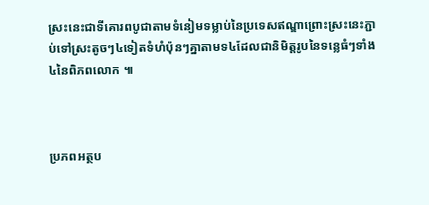ស្រះនេះជាទីគោរពបូជាតាមទំនៀមទម្លាប់នៃប្រទេសឥណ្ឌាព្រោះស្រះនេះភ្ជាប់ទៅស្រះតូចៗ៤ទៀតទំហំប៉ុនៗគ្នាតាមទ៤ដែលជានិមិត្ដរូបនៃទន្លេធំៗទាំង៤នៃពិភពលោក ៕



ប្រភពអត្ថប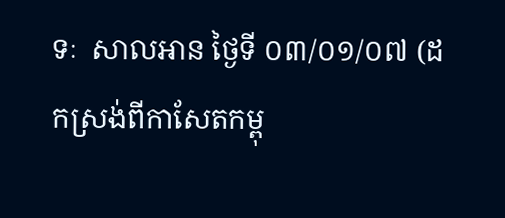ទៈ  សាលអាន ថ្ងៃទី ០៣/០១/០៧ (ដកស្រង់ពីកាសែតកម្ពុ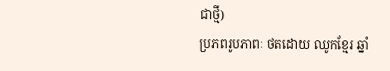ជាថ្មី)
ប្រភពរូបភាពៈ ថតដោយ ឈូកខ្មែរ ឆ្នាំ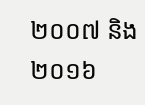២០០៧ និង ២០១៦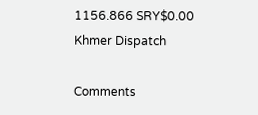1156.866 SRY$0.00
Khmer Dispatch

Comments